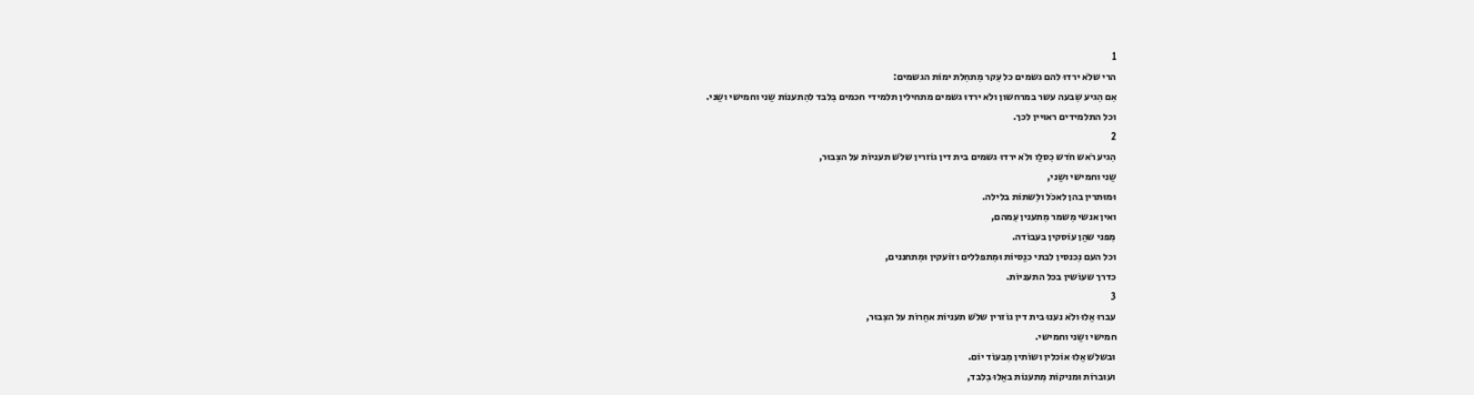1
הרי שלֹא ירדוּ להם גשמים כל עִקר מִתחִלת ימוֹת הגשמים:
אִם הִגיע שִבעה עשר במרחשון ולֹא ירדוּ גשמים מתחילין תלמידי חכמים בִלבד להִתענוֹת שֵני וחמישי ושֵני.
וכל התלמידים ראוּיין לכך.
2
הִגיע רֹאש חֹדש כִסלֵו ולֹא ירדוּ גשמים בית דין גוֹזרין שלֹש תעניוֹת על הצִבוּר,
שֵני וחמישי ושֵני,
וּמוּתרין בהן לאכֹל ולִשתוֹת בלילה.
ואין אנשי מִשמר מִתענין עִמהם,
מִפני שהֵן עוֹסקין בעבוֹדה.
וכל העם נִכנסין לבתי כנֵסיוֹת וּמִתפללים וזוֹעקין וּמִתחננים,
כדרך שעוֹשין בכל התעניוֹת.
3
עברוּ אֵלוּ ולֹא נענוּ בית דין גוֹזרין שלֹש תעניוֹת אחֵרוֹת על הצִבוּר,
חמישי ושֵני וחמישי.
וּבשלֹש אֵלוּ אוֹכלין ושוֹתין מִבעוֹד יוֹם.
ועוּברוֹת וּמניקוֹת מִתענוֹת באֵלוּ בִלבד,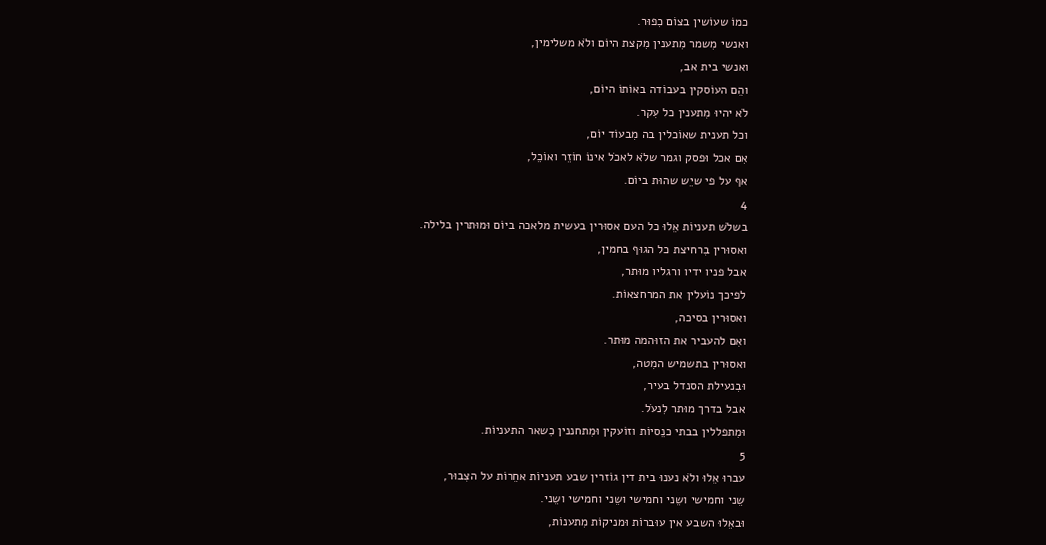כמוֹ שעוֹשין בצוֹם כִפוּר.
ואנשי מִשמר מִתענין מִקצת היוֹם ולֹא משלימין,
ואנשי בית אב,
והֵם העוֹסקין בעבוֹדה באוֹתוֹ היוֹם,
לֹא יהיוּ מִתענין כל עִקר.
וכל תענית שאוֹכלין בה מִבעוֹד יוֹם,
אִם אכל וּפסק וגמר שלֹא לאכֹל אינוֹ חוֹזֵר ואוֹכֵל,
אף על פי שיֵש שהוּת ביוֹם.
4
בשלֹש תעניוֹת אֵלוּ כל העם אסוּרין בעשית מלאכה ביוֹם וּמוּתרין בלילה.
ואסוּרין בִרחיצת כל הגוּף בחמין,
אבל פניו ידיו ורגליו מוּתר,
לפיכך נוֹעלין את המרחצאוֹת.
ואסוּרין בסיכה,
ואִם להעביר את הזוּהמה מוּתר.
ואסוּרין בתשמיש המִטה,
וּבִנעילת הסנדל בעיר,
אבל בדרך מוּתר לִנעֹל.
וּמִתפללין בבתי כנֵסיוֹת וזוֹעקין וּמִתחננין כִשאר התעניוֹת.
5
עברוּ אֵלוּ ולֹא נענוּ בית דין גוֹזרין שבע תעניוֹת אחֵרוֹת על הצִבוּר,
שֵני וחמישי ושֵני וחמישי ושֵני וחמישי ושֵני.
וּבאֵלוּ השבע אין עוּברוֹת וּמניקוֹת מִתענוֹת,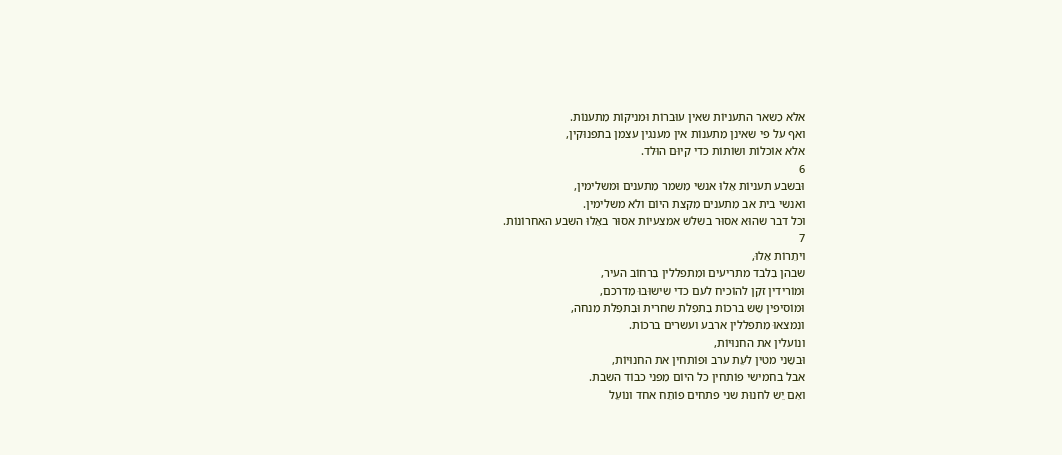אלא כִשאר התעניוֹת שאין עוּברוֹת וּמניקוֹת מִתענוֹת.
ואף על פי שאינן מִתענוֹת אין מענגין עצמן בתפנוּקין,
אלא אוֹכלוֹת ושוֹתוֹת כדי קיוּם הוּלד.
6
וּבשבע תעניוֹת אֵלוּ אנשי מִשמר מִתענים וּמשלימין,
ואנשי בית אב מִתענים מִקצת היוֹם ולֹא משלימין.
וכל דבר שהוּא אסוּר בשלֹש אמצעיוֹת אסוּר באֵלוּ השבע האחרוֹנוֹת.
7
ויתֵרוֹת אֵלוּ,
שבהן בִלבד מתריעים וּמִתפללין בִרחוֹב העיר,
וּמוֹרידין זקֵן להוֹכיח לעם כדי שישוּבוּ מִדרכם,
וּמוֹסיפין שֵש ברכוֹת בִתפִלת שחרית וּבִתפִלת מִנחה,
ונִמצאוּ מִתפללין ארבע ועשרים ברכוֹת.
ונוֹעלין את החנוּיוֹת,
וּבשֵני מטין לעֵת ערב וּפוֹתחין את החנוּיוֹת,
אבל בחמישי פוֹתחין כל היוֹם מִפני כבוֹד השבת.
ואִם יֵש לחנוּת שני פתחים פוֹתֵח אחד ונוֹעֵל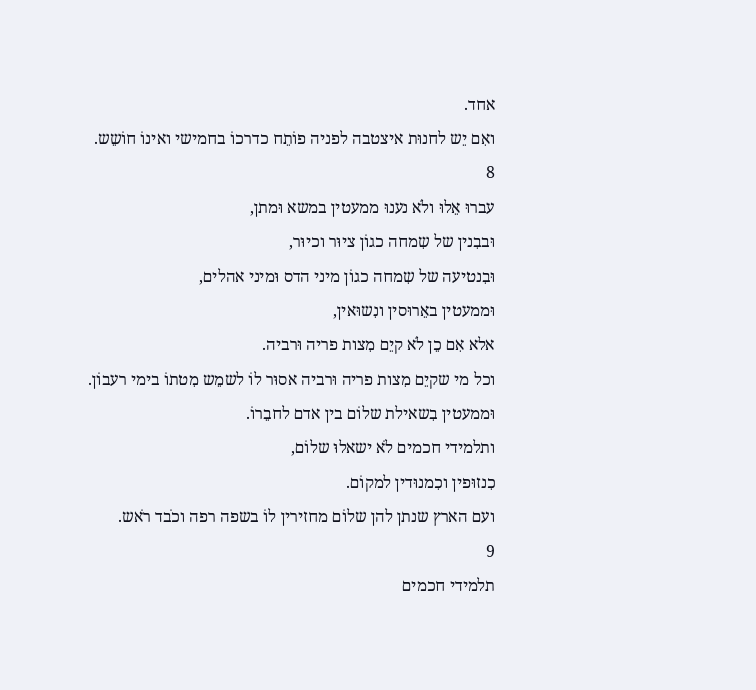אחד.
ואִם יֵש לחנוּת איצטבה לפניה פוֹתֵח כדרכוֹ בחמישי ואינוֹ חוֹשֵש.
8
עברוּ אֵלוּ ולֹא נענוּ ממעטין במשא וּמתן,
וּבבִנין של שִמחה כגוֹן ציוּר וכיוּר,
וּבִנטיעה של שִמחה כגוֹן מיני הדס וּמיני אהלים,
וּממעטין באֵרוּסין ונִשוּאין,
אלא אִם כֵן לֹא קיֵם מִצות פריה וּרביה.
וכל מי שקיֵם מִצות פריה וּרביה אסוּר לוֹ לשמֵש מִטתוֹ בימי רעבוֹן.
וּממעטין בִשאילת שלוֹם בין אדם לחבֵרוֹ.
ותלמידי חכמים לֹא ישאלוּ שלוֹם,
כִנזוּפין וכִמנוּדין למקוֹם.
ועם הארץ שנתן להן שלוֹם מחזירין לוֹ בשפה רפה וכֹבד רֹאש.
9
תלמידי חכמים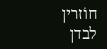חוֹזרין לבדן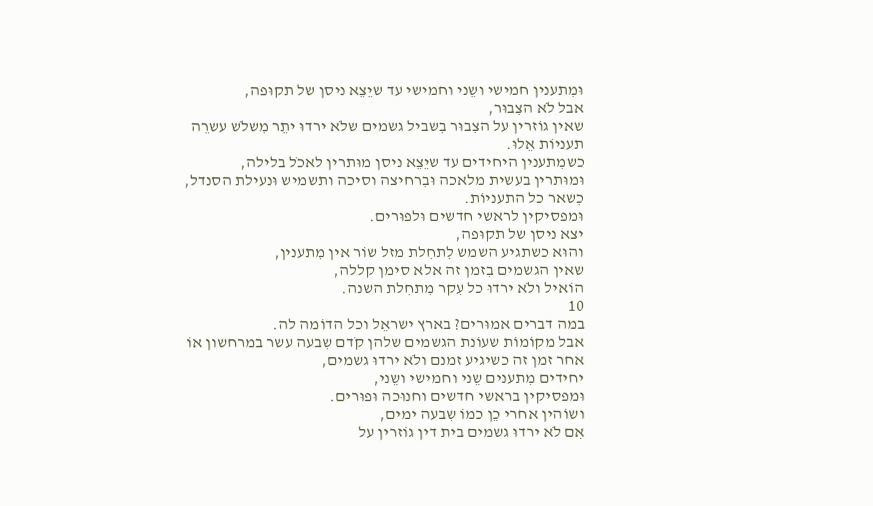וּמִתענין חמישי ושֵני וחמישי עד שיֵצֵא ניסן של תקוּפה,
אבל לֹא הצִבוּר,
שאין גוֹזרין על הצִבוּר בִשביל גשמים שלֹא ירדוּ יתֵר מִשלֹש עשרֵה תעניוֹת אֵלוּ.
כשמִתענין היחידים עד שיֵצֵא ניסן מוּתרין לאכֹל בלילה,
וּמוּתרין בעשית מלאכה וּבִרחיצה וסיכה ותשמיש וּנעילת הסנדל,
כִשאר כל התעניוֹת.
וּמפסיקין לראשי חדשים וּלפוּרים.
יצא ניסן של תקוּפה,
והוּא כשתגיע השמש לִתחִלת מזל שוֹר אין מִתענין,
שאין הגשמים בִזמן זה אלא סימן קללה,
הוֹאיל ולֹא ירדוּ כל עִקר מִתחִלת השנה.
10
במה דברים אמוּרים? בארץ ישראֵל וכל הדוֹמה לה.
אבל מקוֹמוֹת שעוֹנת הגשמים שלהן קֹדם שִבעה עשר במרחשון אוֹ אחר זמן זה כשיגיע זמנם ולֹא ירדוּ גשמים,
יחידים מִתענים שֵני וחמישי ושֵני,
וּמפסיקין בראשי חדשים וחנוּכה וּפוּרים.
ושוֹהין אחרי כֵן כמוֹ שִבעה ימים,
אִם לֹא ירדוּ גשמים בית דין גוֹזרין על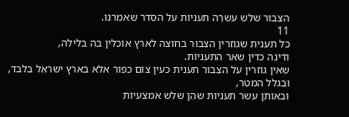הצִבוּר שלֹש עשרֵה תעניוֹת על הסֵדר שאמרנוּ.
11
כל תענית שגוֹזרין הצִבוּר בחוּצה לארץ אוֹכלין בה בלילה,
ודינה כדין שאר התעניוֹת.
שאין גוֹזרין על הצִבוּר תענית כעין צוֹם כִפוּר אלא בארץ ישראֵל בִלבד,
וּבִגלל המטר,
וּבאוֹתן עשר תעניוֹת שהֵן שלֹש אמצעיוֹת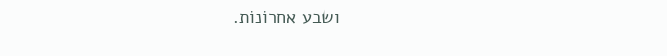ושבע אחרוֹנוֹת.